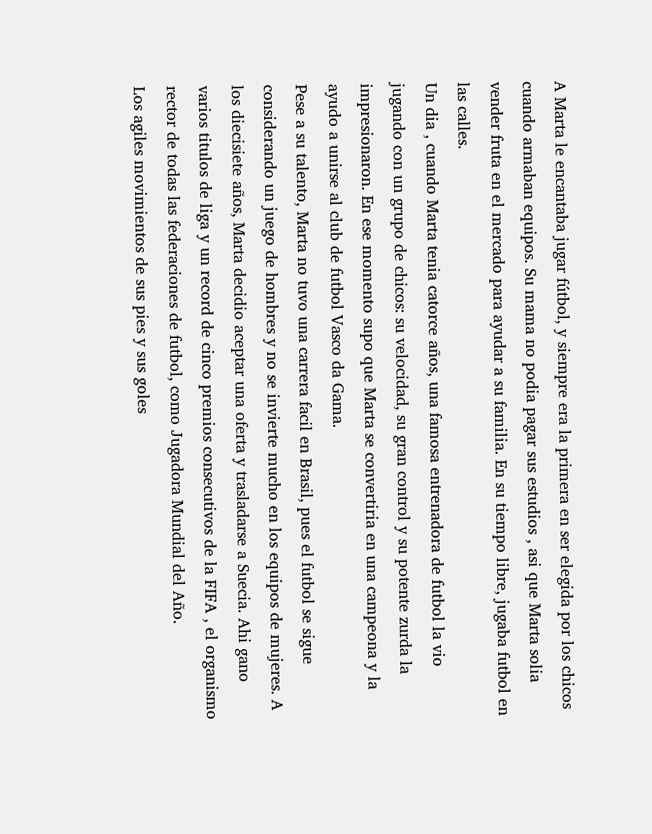A Marta le encantaba jugar fútbol, y siempre era la primera en ser elegida por los chicos cuando armaban equipos. Su mama no podia pagar sus estudios , asi que Marta solia vender fruta en el mercado para ayudar a su familia. En su tiempo libre, jugaba futbol en las calles.
Un dia , cuando Marta tenia catorce años, una famosa entrenadora de futbol la vio jugando con un grupo de chicos: su velocidad, su gran control y su potente zurda la impresionaron. En ese momento supo que Marta se convertiria en una campeona y la ayudo a unirse al club de futbol Vasco da Gama.
Pese a su talento, Marta no tuvo una carrera facil en Brasil, pues el futbol se sigue considerando un juego de hombres y no se invierte mucho en los equipos de mujeres. A los diecisiete años, Marta decidio aceptar una oferta y trasladarse a Suecia. Ahi gano varios titulos de liga y un record de cinco premios consecutivos de la FIFA , el organismo rector de todas las federaciones de futbol, como Jugadora Mundial del Año.
Los agiles movimientos de sus pies y sus goles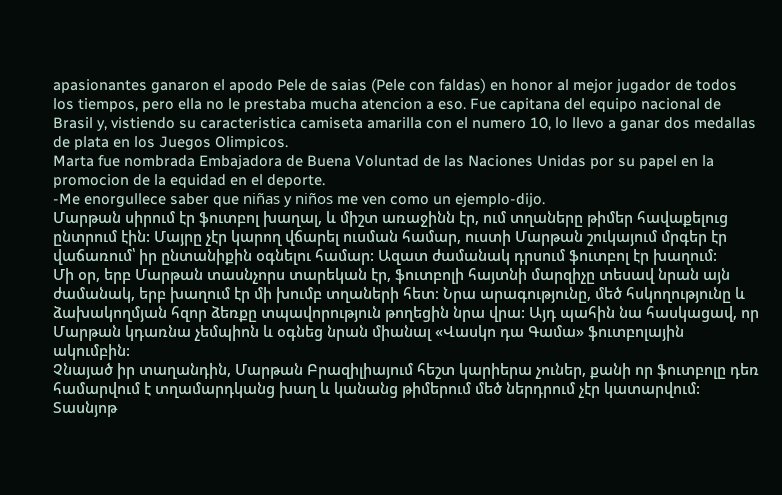apasionantes ganaron el apodo Pele de saias (Pele con faldas) en honor al mejor jugador de todos los tiempos, pero ella no le prestaba mucha atencion a eso. Fue capitana del equipo nacional de Brasil y, vistiendo su caracteristica camiseta amarilla con el numero 10, lo llevo a ganar dos medallas de plata en los Juegos Olimpicos.
Marta fue nombrada Embajadora de Buena Voluntad de las Naciones Unidas por su papel en la promocion de la equidad en el deporte.
-Me enorgullece saber que niñas y niños me ven como un ejemplo-dijo.
Մարթան սիրում էր ֆուտբոլ խաղալ, և միշտ առաջինն էր, ում տղաները թիմեր հավաքելուց ընտրում էին: Մայրը չէր կարող վճարել ուսման համար, ուստի Մարթան շուկայում մրգեր էր վաճառում՝ իր ընտանիքին օգնելու համար: Ազատ ժամանակ դրսում ֆուտբոլ էր խաղում:
Մի օր, երբ Մարթան տասնչորս տարեկան էր, ֆուտբոլի հայտնի մարզիչը տեսավ նրան այն ժամանակ, երբ խաղում էր մի խումբ տղաների հետ։ Նրա արագությունը, մեծ հսկողությունը և ձախակողմյան հզոր ձեռքը տպավորություն թողեցին նրա վրա: Այդ պահին նա հասկացավ, որ Մարթան կդառնա չեմպիոն և օգնեց նրան միանալ «Վասկո դա Գամա» ֆուտբոլային ակումբին:
Չնայած իր տաղանդին, Մարթան Բրազիլիայում հեշտ կարիերա չուներ, քանի որ ֆուտբոլը դեռ համարվում է տղամարդկանց խաղ և կանանց թիմերում մեծ ներդրում չէր կատարվում: Տասնյոթ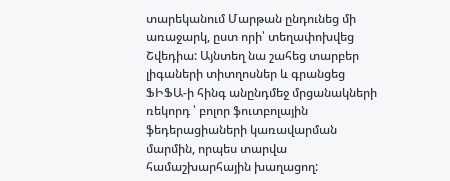տարեկանում Մարթան ընդունեց մի առաջարկ, ըստ որի՝ տեղափոխվեց Շվեդիա: Այնտեղ նա շահեց տարբեր լիգաների տիտղոսներ և գրանցեց ՖԻՖԱ-ի հինգ անընդմեջ մրցանակների ռեկորդ ՝ բոլոր ֆուտբոլային ֆեդերացիաների կառավարման մարմին, որպես տարվա համաշխարհային խաղացող: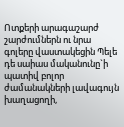Ոտքերի արագաշարժ շարժումներն ու նրա գոլերը վաստակեցին Պելե դե սաիաս մականունը`ի պատիվ բոլոր ժամանակների լավագույն խաղացողի,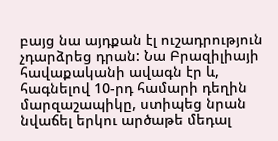բայց նա այդքան էլ ուշադրություն չդարձրեց դրան: Նա Բրազիլիայի հավաքականի ավագն էր և, հագնելով 10-րդ համարի դեղին մարզաշապիկը, ստիպեց նրան նվաճել երկու արծաթե մեդալ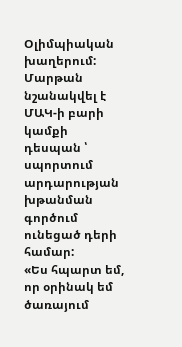Օլիմպիական խաղերում:
Մարթան նշանակվել է ՄԱԿ-ի բարի կամքի դեսպան ՝ սպորտում արդարության խթանման գործում ունեցած դերի համար:
«Ես հպարտ եմ, որ օրինակ եմ ծառայում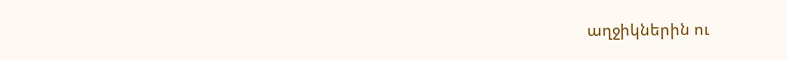աղջիկներին ու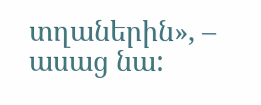տղաներին», – ասաց նա: